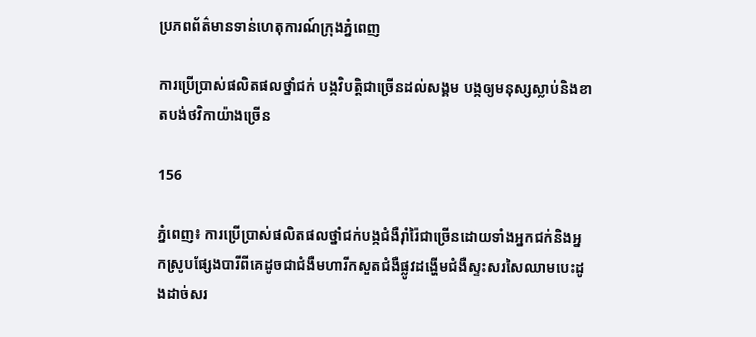ប្រភពព័ត៌មានទាន់ហេតុការណ៍ក្រុងភ្នំពេញ

ការប្រើប្រាស់ផលិតផលថ្នាំជក់ បង្កវិបត្តិជាច្រើនដល់សង្គម បង្កឲ្យមនុស្សស្លាប់និងខាតបង់ថវិកាយ៉ាងច្រើន

156

ភ្នំពេញ៖ ការប្រើប្រាស់ផលិតផលថ្នាំជក់បង្កជំងឺរ៉ាំរ៉ៃជាច្រើនដោយទាំងអ្នកជក់និងអ្នកស្រូបផ្សែងបារីពីគេដូចជាជំងឺមហារីកសួតជំងឺផ្លូវដង្ហើមជំងឺស្ទះសរសៃឈាមបេះដូងដាច់សរ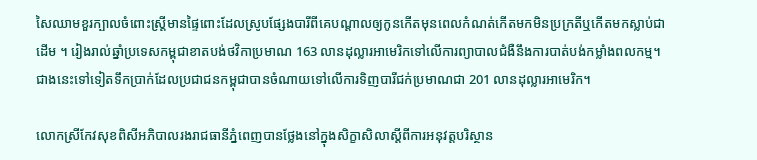សៃឈាមខួរក្បាលចំពោះស្ត្រីមានផ្ទៃពោះដែលស្រូបផ្សែងបារីពីគេបណ្តាលឲ្យកូនកើតមុនពេលកំណត់កើតមកមិនប្រក្រតីឬកើតមកស្លាប់ជាដើម ។ រៀងរាល់ឆ្នាំប្រទេសកម្ពុជាខាតបង់ថវិកាប្រមាណ 163 លានដុល្លារអាមេរិកទៅលើការព្យាបាលជំងឺនឹងការបាត់បង់កម្លាំងពលកម្ម។ ជាងនេះទៅទៀតទឹកប្រាក់ដែលប្រជាជនកម្ពុជាបានចំណាយទៅលើការទិញបារីជក់ប្រមាណជា 201 លានដុល្លារអាមេរិក។

លោកស្រីកែវសុខពិសីអភិបាលរងរាជធានីភ្នំពេញបានថ្លែងនៅក្នុងសិក្ខាសិលាស្ដីពីការអនុវត្តបរិស្ថាន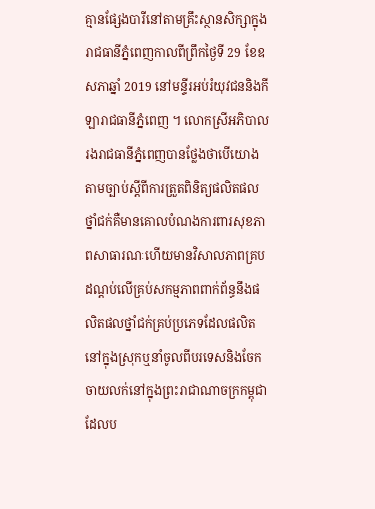គ្មានផ្សែងបារីនៅតាមគ្រឹះស្ថានសិក្សាក្នុងរាជធានីភ្នំពេញកាលពីព្រឹកថ្ងៃទី 29 ខែឧសភាឆ្នាំ 2019 នៅមន្ទីរអប់រំយុវជននិងកីឡារាជធានីភ្នំពេញ ។ លោកស្រីអភិបាលរងរាជធានីភ្នំពេញបានថ្លែងថាបើយោងតាមច្បាប់ស្តីពីការត្រួតពិនិត្យផលិតផលថ្នាំជក់គឺមានគោលបំណងការពារសុខភាពសាធារណៈហើយមានវិសាលភាពគ្របដណ្ដប់លើគ្រប់សកម្មភាពពាក់ព័ន្ធនឹងផលិតផលថ្នាំជក់គ្រប់ប្រភេទដែលផលិតនៅក្នុងស្រុកឬនាំចូលពីបរទេសនិងចែកចាយលក់នៅក្នុងព្រះរាជាណាចក្រកម្ពុជាដែលប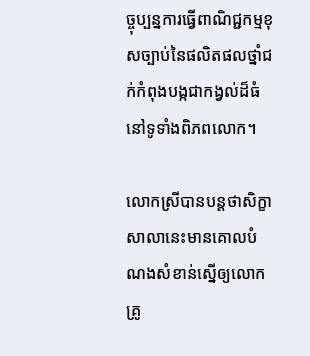ច្ចុប្បន្នការធ្វើពាណិជ្ជកម្មខុសច្បាប់នៃផលិតផលថ្នាំជក់កំពុងបង្កជាកង្វល់ដ៏ធំនៅទូទាំងពិភពលោក។

លោកស្រីបានបន្តថាសិក្ខាសាលានេះមានគោលបំណងសំខាន់ស្នើឲ្យលោកគ្រូ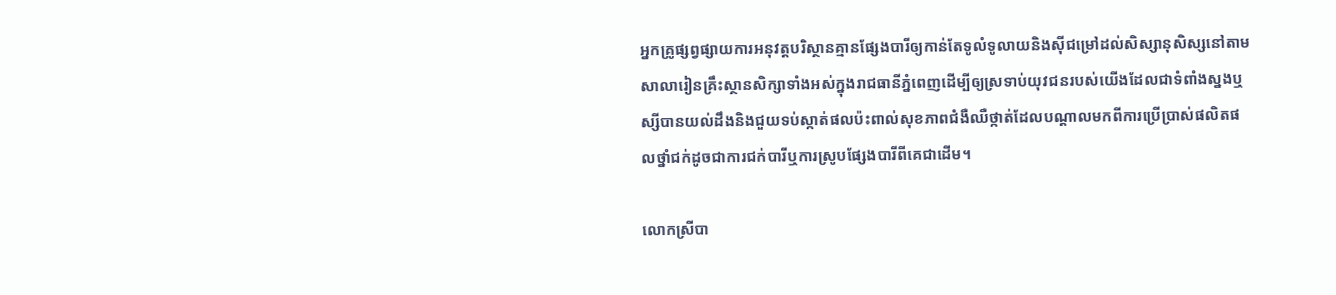អ្នកគ្រូផ្សព្វផ្សាយការអនុវត្តបរិស្ថានគ្មានផ្សែងបារីឲ្យកាន់តែទូលំទូលាយនិងស៊ីជម្រៅដល់សិស្សានុសិស្សនៅតាមសាលារៀនគ្រឹះស្ថានសិក្សាទាំងអស់ក្នុងរាជធានីភ្នំពេញដើម្បីឲ្យស្រទាប់យុវជនរបស់យើងដែលជាទំពាំងស្នងឬស្សីបានយល់ដឹងនិងជួយទប់ស្កាត់ផលប៉ះពាល់សុខភាពជំងឺឈឺថ្កាត់ដែលបណ្ដាលមកពីការប្រើប្រាស់ផលិតផលថ្នាំជក់ដូចជាការជក់បារីឬការស្រូបផ្សែងបារីពីគេជាដើម។

លោកស្រីបា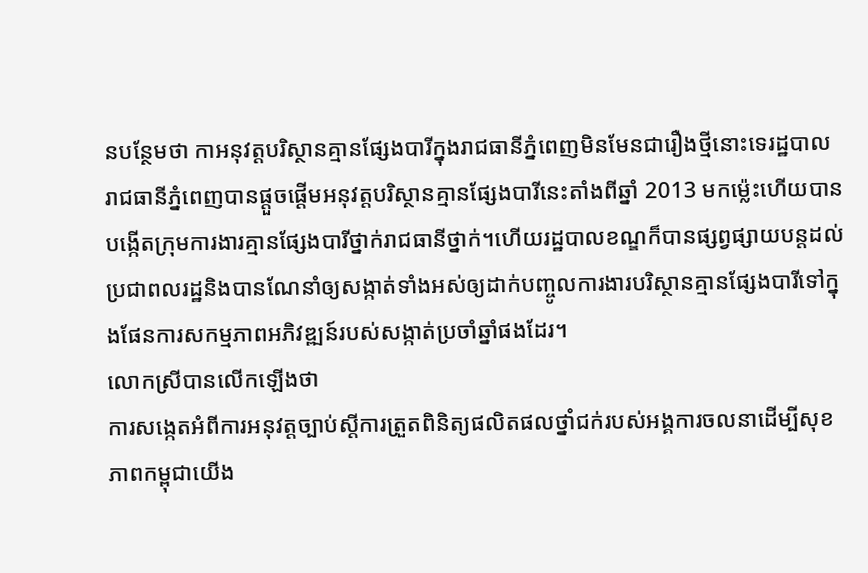នបន្ថែមថា កាអនុវត្តបរិស្ថានគ្មានផ្សែងបារីក្នុងរាជធានីភ្នំពេញមិនមែនជារឿងថ្មីនោះទេរដ្ឋបាលរាជធានីភ្នំពេញបានផ្ដួចផ្ដើមអនុវត្តបរិស្ថានគ្មានផ្សែងបារីនេះតាំងពីឆ្នាំ 2013 មកម៉្លេះហើយបានបង្កើតក្រុមការងារគ្មានផ្សែងបារីថ្នាក់រាជធានីថ្នាក់។ហើយរដ្ឋបាលខណ្ឌក៏បានផ្សព្វផ្សាយបន្តដល់ប្រជាពលរដ្ឋនិងបានណែនាំឲ្យសង្កាត់ទាំងអស់ឲ្យដាក់បញ្ចូលការងារបរិស្ថានគ្មានផ្សែងបារីទៅក្នុងផែនការសកម្មភាពអភិវឌ្ឍន៍របស់សង្កាត់ប្រចាំឆ្នាំផងដែរ។
លោកស្រីបានលើកឡើងថា
ការសង្កេតអំពីការអនុវត្តច្បាប់ស្តីការត្រួតពិនិត្យផលិតផលថ្នាំជក់របស់អង្គការចលនាដើម្បីសុខភាពកម្ពុជាយើង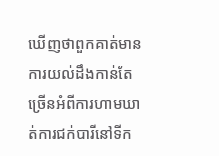ឃើញថាពួកគាត់មានការយល់ដឹងកាន់តែច្រើនអំពីការហាមឃាត់ការជក់បារីនៅទីក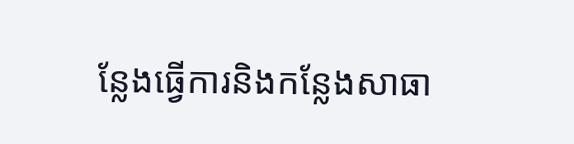ន្លែងធ្វើការនិងកន្លែងសាធា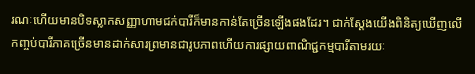រណៈហើយមានបិទស្លាកសញ្ញាហាមជក់បារីក៏មានកាន់តែច្រើនឡើងផងដែរ។ ជាក់ស្ដែងយើងពិនិត្យឃើញលើកញ្ចប់បារីភាគច្រើនមានដាក់សារព្រមានជារូបភាពហើយការផ្សាយពាណិជ្ជកម្មបារីតាមរយៈ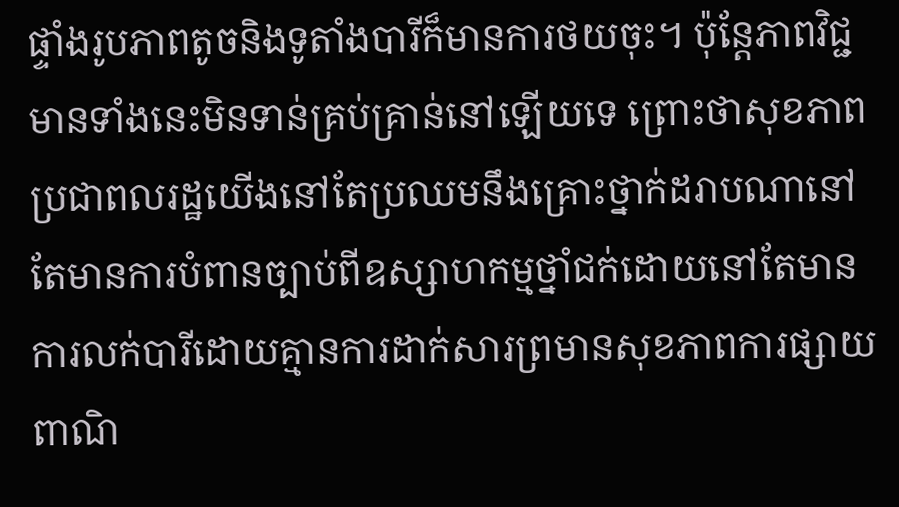ផ្ទាំងរូបភាពតូចនិងទូតាំងបារីក៏មានការថយចុះ។ ប៉ុន្តែភាពវិជ្ជមានទាំងនេះមិនទាន់គ្រប់គ្រាន់នៅឡើយទេ ព្រោះថាសុខភាពប្រជាពលរដ្ឋយើងនៅតែប្រឈមនឹងគ្រោះថ្នាក់ដរាបណានៅតែមានការបំពានច្បាប់ពីឧស្សាហកម្មថ្នាំជក់ដោយនៅតែមានការលក់បារីដោយគ្មានការដាក់សារព្រមានសុខភាពការផ្សាយពាណិ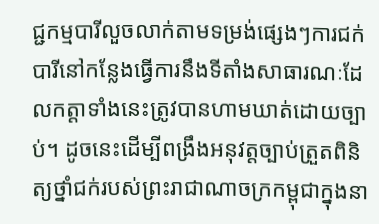ជ្ជកម្មបារីលួចលាក់តាមទម្រង់ផ្សេងៗការជក់បារីនៅកន្លែងធ្វើការនឹងទីតាំងសាធារណៈដែលកត្តាទាំងនេះត្រូវបានហាមឃាត់ដោយច្បាប់។ ដូចនេះដើម្បីពង្រឹងអនុវត្តច្បាប់ត្រួតពិនិត្យថ្នាំជក់របស់ព្រះរាជាណាចក្រកម្ពុជាក្នុងនា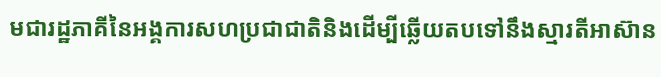មជារដ្ឋភាគីនៃអង្គការសហប្រជាជាតិនិងដើម្បីឆ្លើយតបទៅនឹងស្មារតីអាស៊ាន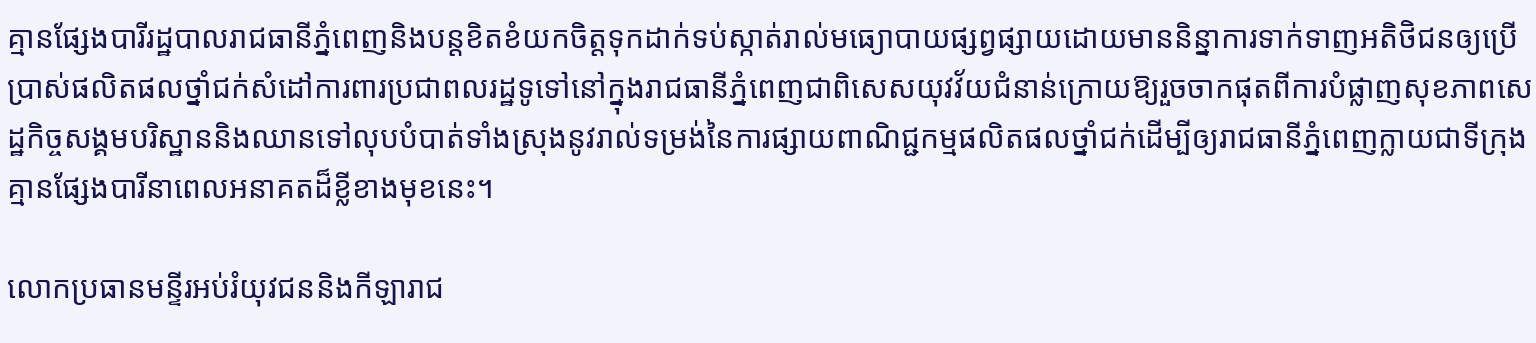គ្មានផ្សែងបារីរដ្ឋបាលរាជធានីភ្នំពេញនិងបន្តខិតខំយកចិត្តទុកដាក់ទប់ស្កាត់រាល់មធ្យោបាយផ្សព្វផ្សាយដោយមាននិន្នាការទាក់ទាញអតិថិជនឲ្យប្រើប្រាស់ផលិតផលថ្នាំជក់សំដៅការពារប្រជាពលរដ្ឋទូទៅនៅក្នុងរាជធានីភ្នំពេញជាពិសេសយុវវ័យជំនាន់ក្រោយឱ្យរួចចាកផុតពីការបំផ្លាញសុខភាពសេដ្ឋកិច្ចសង្គមបរិស្ឋាននិងឈានទៅលុបបំបាត់ទាំងស្រុងនូវរាល់ទម្រង់នៃការផ្សាយពាណិជ្ជកម្មផលិតផលថ្នាំជក់ដើម្បីឲ្យរាជធានីភ្នំពេញក្លាយជាទីក្រុងគ្មានផ្សែងបារីនាពេលអនាគតដ៏ខ្លីខាងមុខនេះ។

លោកប្រធានមន្ទីរអប់រំយុវជននិងកីឡារាជ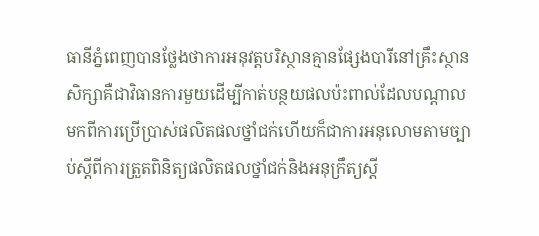ធានីភ្នំពេញបានថ្លែងថាការអនុវត្តបរិស្ថានគ្មានផ្សែងបារីនៅគ្រឹះស្ថានសិក្សាគឺជាវិធានការមួយដើម្បីកាត់បន្ថយផលប៉ះពាល់ដែលបណ្ដាលមកពីការប្រើប្រាស់ផលិតផលថ្នាំជក់ហើយក៏ជាការអនុលោមតាមច្បាប់ស្តីពីការត្រួតពិនិត្យផលិតផលថ្នាំជក់និងអនុក្រឹត្យស្ដី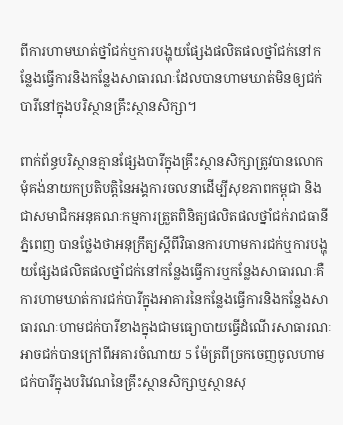ពីការហាមឃាត់ថ្នាំជក់ឬការបង្ហុយផ្សែងផលិតផលថ្នាំជក់នៅកន្លែងធ្វើការនិងកន្លែងសាធារណៈដែលបានហាមឃាត់មិនឲ្យជក់បារីនៅក្នុងបរិស្ថានគ្រឹះស្ថានសិក្សា។

ពាក់ព័ន្ធបរិស្ថានគ្មានផ្សែងបារីក្នុងគ្រឹះស្ថានសិក្សាត្រូវបានលោកមុំគង់នាយកប្រតិបត្តិនៃអង្គការចលនាដើម្បីសុខភាពកម្ពុជា និងជាសមាជិកអនុគណៈកម្មការត្រួតពិនិត្យផលិតផលថ្នាំជក់រាជធានីភ្នំពេញ បានថ្លែងថាអនុក្រឹត្យស្ដីពីវិធានការហាមការជក់ឬការបង្ហុយផ្សែងផលិតផលថ្នាំជក់នៅកន្លែងធ្វើការឬកន្លែងសាធារណៈគឺការហាមឃាត់ការជក់បារីក្នុងអាគារនៃកន្លែងធ្វើការនិងកន្លែងសាធារណៈហាមជក់បារីខាងក្នុងជាមធ្យោបាយធ្វើដំណើរសាធារណៈអាចជក់បានក្រៅពីអគារចំណាយ 5 ម៉ែត្រពីច្រកចេញចូលហាមជក់បារីក្នុងបរិវេណនៃគ្រឹះស្ថានសិក្សាឬស្ថានសុ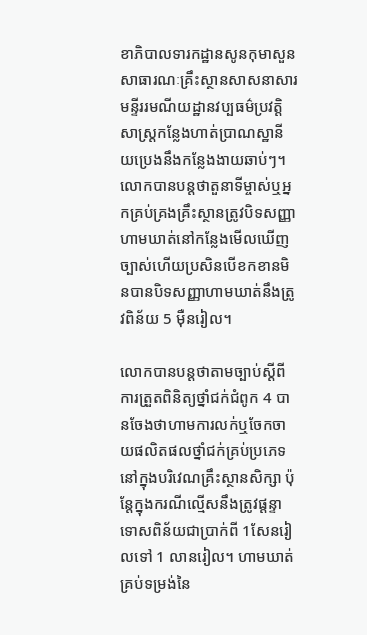ខាភិបាលទារកដ្ឋានសូនកុមាសួនសាធារណៈគ្រឹះស្ថានសាសនាសារមន្ទីររមណីយដ្ឋានវប្បធម៌ប្រវត្តិសាស្ត្រកន្លែងហាត់ប្រាណស្ឋានីយប្រេងនឹងកន្លែងងាយឆាប់ៗ។ លោកបានបន្តថាតួនាទីម្ចាស់ឬអ្នកគ្រប់គ្រងគ្រឹះស្ថានត្រូវបិទសញ្ញាហាមឃាត់នៅកន្លែងមើលឃើញច្បាស់ហើយប្រសិនបើខកខានមិនបានបិទសញ្ញាហាមឃាត់នឹងត្រូវពិន័យ 5 ម៉ឺនរៀល។

លោកបានបន្តថាតាមច្បាប់ស្តីពីការត្រួតពិនិត្យថ្នាំជក់ជំពូក 4 បានចែងថាហាមការលក់ឬចែកចាយផលិតផលថ្នាំជក់គ្រប់ប្រភេទនៅក្នុងបរិវេណគ្រឹះស្ថានសិក្សា ប៉ុន្តែក្នុងករណីល្មើសនឹងត្រូវផ្ដន្ទាទោសពិន័យជាប្រាក់ពី 1សែនរៀលទៅ 1 លានរៀល។ ហាមឃាត់គ្រប់ទម្រង់នៃ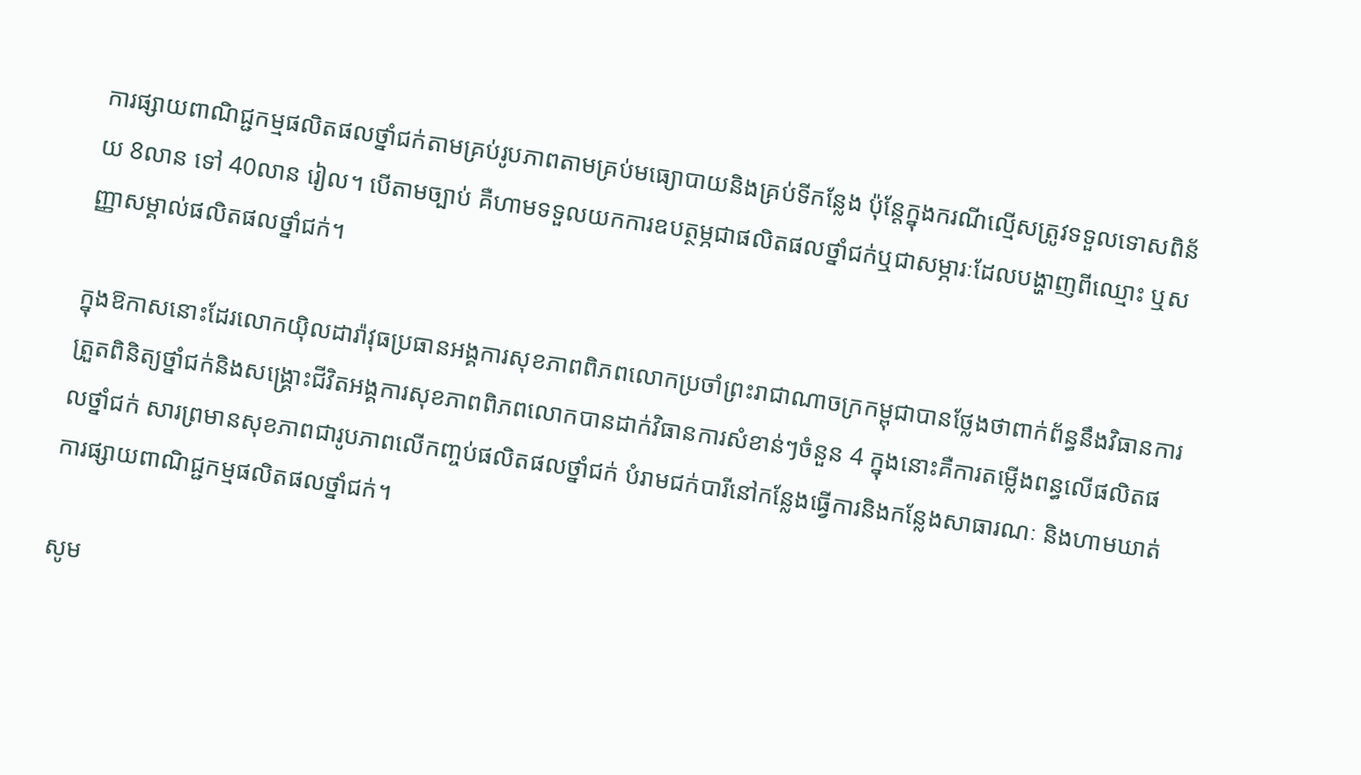ការផ្សាយពាណិជ្ជកម្មផលិតផលថ្នាំជក់តាមគ្រប់រូបភាពតាមគ្រប់មធ្យោបាយនិងគ្រប់ទីកន្លែង ប៉ុន្តែក្នុងករណីល្មើសត្រូវទទួលទោសពិន័យ 8លាន ទៅ 40លាន រៀល។ បើតាមច្បាប់ គឺហាមទទួលយកការឧបត្ថម្ភជាផលិតផលថ្នាំជក់ឬជាសម្ភារៈដែលបង្ហាញពីឈ្មោះ ឬសញ្ញាសម្គាល់ផលិតផលថ្នាំជក់។

ក្នុងឱកាសនោះដែរលោកយ៉ិលដារ៉ាវុធប្រធានអង្គការសុខភាពពិភពលោកប្រចាំព្រះរាជាណាចក្រកម្ពុជាបានថ្លែងថាពាក់ព័ន្ធនឹងវិធានការត្រួតពិនិត្យថ្នាំជក់និងសង្គ្រោះជីវិតអង្គការសុខភាពពិភពលោកបានដាក់វិធានការសំខាន់ៗចំនួន 4 ក្នុងនោះគឺការតម្លើងពន្ធលើផលិតផលថ្នាំជក់ សារព្រមានសុខភាពជារូបភាពលើកញ្ចប់ផលិតផលថ្នាំជក់ បំរាមជក់បារីនៅកន្លែងធ្វើការនិងកន្លែងសាធារណៈ និងហាមឃាត់ការផ្សាយពាណិជ្ជកម្មផលិតផលថ្នាំជក់។

សូម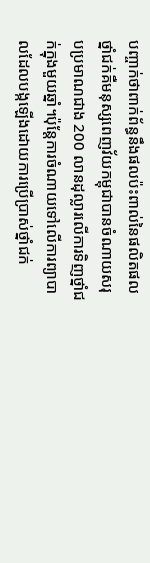បញ្ចាក់ថាពាក់ព័ន្ធនឹងផលប៉ះពាល់នៃផលិតផលថ្នាំជក់គឺមនុស្សពេញវ័យកម្ពុជាបានចំណាយសរុបប្រមាណជាង 200 លានដុល្លារលើការទិញថ្នាំជក់ក្នុងមួយឆ្នាំ។ប៉ុន្តែការចំណាយទៅលើការព្យាបាលដែលបង្កឡើងដោយការប្រើប្រាស់ថ្នាំជក់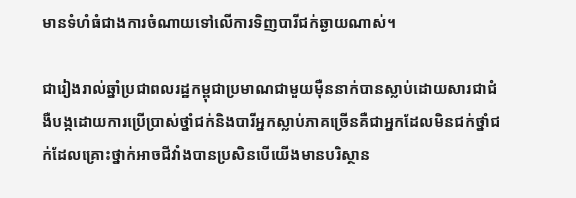មានទំហំធំជាងការចំណាយទៅលើការទិញបារីជក់ឆ្ងាយណាស់។

ជារៀងរាល់ឆ្នាំប្រជាពលរដ្ឋកម្ពុជាប្រមាណជាមួយម៉ឺននាក់បានស្លាប់ដោយសារជាជំងឺបង្កដោយការប្រើប្រាស់ថ្នាំជក់និងបារីអ្នកស្លាប់ភាគច្រើនគឺជាអ្នកដែលមិនជក់ថ្នាំជក់ដែលគ្រោះថ្នាក់អាចជីវាំងបានប្រសិនបើយើងមានបរិស្ថាន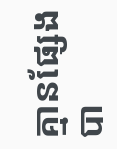គ្មានផ្សែងបា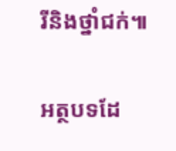រីនិងថ្នាំជក់៕

អត្ថបទដែ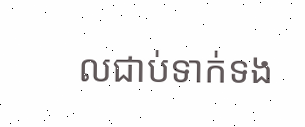លជាប់ទាក់ទង